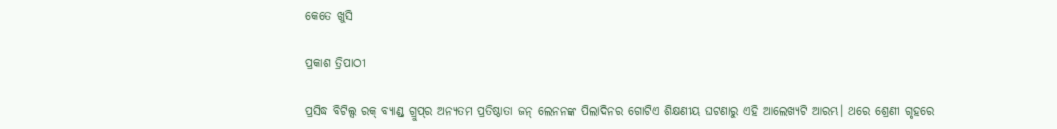କେତେ ଖୁସି

ପ୍ରକାଶ ତ୍ରିପାଠୀ

ପ୍ରସିଦ୍ଧ ବିଟିଲ୍ସ ରକ୍‌ ବ୍ୟାଣ୍ଡ୍‌ ଗ୍ରୁପ୍‌ର ଅନ୍ୟତମ ପ୍ରତିଷ୍ଠାତା ଜନ୍‌ ଲେନନଙ୍କ ପିଲାଦିନର ଗୋଟିଏ ଶିକ୍ଷଣୀୟ ଘଟଣାରୁ ଏହି ଆଲେଖ୍ୟଟି ଆରମ୍ଭ। ଥରେ ଶ୍ରେଣୀ ଗୃହରେ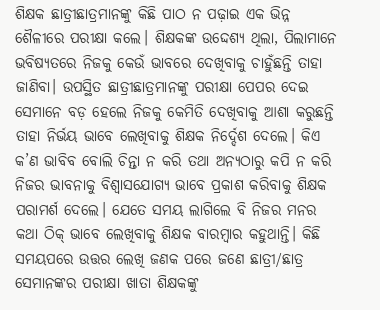ଶିକ୍ଷକ ଛାତ୍ରୀଛାତ୍ରମାନଙ୍କୁ କିଛି ପାଠ ନ ପଢ଼ାଇ ଏକ ଭିନ୍ନ ଶୈଳୀରେ ପରୀକ୍ଷା କଲେ। ଶିକ୍ଷକଙ୍କ ଉଦ୍ଦେଶ୍ୟ ଥିଲା, ପିଲାମାନେ ଭବିଷ୍ୟତରେ ନିଜକୁ କେଉଁ ଭାବରେ ଦେଖିବାକୁ ଚାହୁଁଛନ୍ତି ତାହା ଜାଣିବା। ଉପସ୍ଥିତ ଛାତ୍ରୀଛାତ୍ରମାନଙ୍କୁ ପରୀକ୍ଷା ପେପର ଦେଇ ସେମାନେ ବଡ଼ ହେଲେ ନିଜକୁ କେମିତି ଦେଖିବାକୁ ଆଶା କରୁଛନ୍ତି ତାହା ନିର୍ଭୟ ଭାବେ ଲେଖିବାକୁ ଶିକ୍ଷକ ନିର୍ଦ୍ଦେଶ ଦେଲେ। କିଏ କ’ଣ ଭାବିବ ବୋଲି ଚିନ୍ତା ନ କରି ତଥା ଅନ୍ୟଠାରୁ କପି ନ କରି ନିଜର ଭାବନାକୁ ବିଶ୍ୱାସଯୋଗ୍ୟ ଭାବେ ପ୍ରକାଶ କରିବାକୁ ଶିକ୍ଷକ ପରାମର୍ଶ ଦେଲେ। ଯେତେ ସମୟ ଲାଗିଲେ ବି ନିଜର ମନର କଥା ଠିକ୍‌ ଭାବେ ଲେଖିବାକୁ ଶିକ୍ଷକ ବାରମ୍ବାର କହୁଥାନ୍ତି। କିଛି ସମୟପରେ ଉତ୍ତର ଲେଖି ଜଣକ ପରେ ଜଣେ ଛାତ୍ରୀ/ଛାତ୍ର ସେମାନଙ୍କର ପରୀକ୍ଷା ଖାତା ଶିକ୍ଷକଙ୍କୁ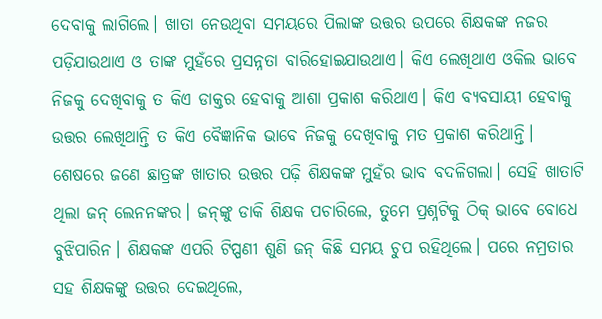ଦେବାକୁ ଲାଗିଲେ। ଖାତା ନେଉଥିବା ସମୟରେ ପିଲାଙ୍କ ଉତ୍ତର ଉପରେ ଶିକ୍ଷକଙ୍କ ନଜର ପଡ଼ିଯାଉଥାଏ ଓ ତାଙ୍କ ମୁହଁରେ ପ୍ରସନ୍ନତା ବାରିହୋଇଯାଉଥାଏ। କିଏ ଲେଖିଥାଏ ଓକିଲ ଭାବେ ନିଜକୁ ଦେଖିବାକୁ ତ କିଏ ଡାକ୍ତର ହେବାକୁ ଆଶା ପ୍ରକାଶ କରିଥାଏ। କିଏ ବ୍ୟବସାୟୀ ହେବାକୁ ଉତ୍ତର ଲେଖିଥାନ୍ତି ତ କିଏ ବୈଜ୍ଞାନିକ ଭାବେ ନିଜକୁ ଦେଖିବାକୁ ମତ ପ୍ରକାଶ କରିଥାନ୍ତି। ଶେଷରେ ଜଣେ ଛାତ୍ରଙ୍କ ଖାତାର ଉତ୍ତର ପଢ଼ି ଶିକ୍ଷକଙ୍କ ମୁହଁର ଭାବ ବଦଳିଗଲା। ସେହି ଖାତାଟି ଥିଲା ଜନ୍‌ ଲେନନଙ୍କର। ଜନ୍‌ଙ୍କୁ ଡାକି ଶିକ୍ଷକ ପଚାରିଲେ, ତୁମେ ପ୍ରଶ୍ନଟିକୁ ଠିକ୍‌ ଭାବେ ବୋଧେ ବୁଝିପାରିନ। ଶିକ୍ଷକଙ୍କ ଏପରି ଟିପ୍ପଣୀ ଶୁଣି ଜନ୍‌ କିଛି ସମୟ ଚୁପ ରହିଥିଲେ। ପରେ ନମ୍ରତାର ସହ ଶିକ୍ଷକଙ୍କୁ ଉତ୍ତର ଦେଇଥିଲେ,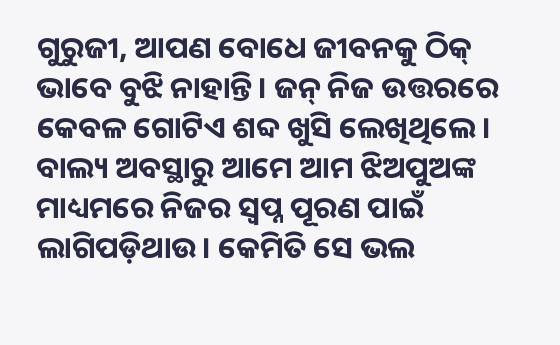ଗୁରୁଜୀ, ଆପଣ ବୋଧେ ଜୀବନକୁ ଠିକ୍‌ ଭାବେ ବୁଝି ନାହାନ୍ତି। ଜନ୍‌ ନିଜ ଉତ୍ତରରେ କେବଳ ଗୋଟିଏ ଶବ୍ଦ ଖୁସି ଲେଖିଥିଲେ।
ବାଲ୍ୟ ଅବସ୍ଥାରୁ ଆମେ ଆମ ଝିଅପୁଅଙ୍କ ମାଧ୍ୟମରେ ନିଜର ସ୍ବପ୍ନ ପୂରଣ ପାଇଁ ଲାଗିପଡ଼ିଥାଉ। କେମିତି ସେ ଭଲ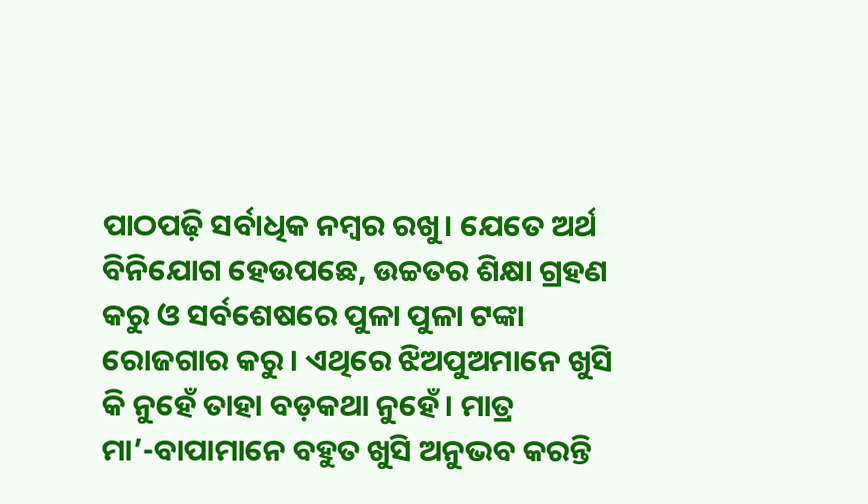ପାଠପଢ଼ି ସର୍ବାଧିକ ନମ୍ବର ରଖୁ। ଯେତେ ଅର୍ଥ ବିନିଯୋଗ ହେଉପଛେ, ଉଚ୍ଚତର ଶିକ୍ଷା ଗ୍ରହଣ କରୁ ଓ ସର୍ବଶେଷରେ ପୁଳା ପୁଳା ଟଙ୍କା ରୋଜଗାର କରୁ। ଏଥିରେ ଝିଅପୁଅମାନେ ଖୁସି କି ନୁହେଁ ତାହା ବଡ଼କଥା ନୁହେଁ। ମାତ୍ର ମା’-ବାପାମାନେ ବହୁତ ଖୁସି ଅନୁଭବ କରନ୍ତି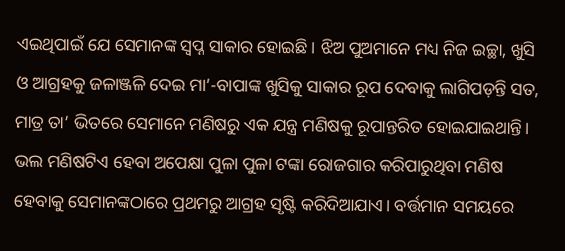ଏଇଥିପାଇଁ ଯେ ସେମାନଙ୍କ ସ୍ବପ୍ନ ସାକାର ହୋଇଛି। ଝିଅ ପୁଅମାନେ ମଧ୍ୟ ନିଜ ଇଚ୍ଛା, ଖୁସି ଓ ଆଗ୍ରହକୁ ଜଳାଞ୍ଜଳି ଦେଇ ମା’-ବାପାଙ୍କ ଖୁସିକୁ ସାକାର ରୂପ ଦେବାକୁ ଲାଗିପଡ଼ନ୍ତି ସତ, ମାତ୍ର ତା’ ଭିତରେ ସେମାନେ ମଣିଷରୁ ଏକ ଯନ୍ତ୍ର ମଣିଷକୁ ରୂପାନ୍ତରିତ ହୋଇଯାଇଥାନ୍ତି। ଭଲ ମଣିଷଟିଏ ହେବା ଅପେକ୍ଷା ପୁଳା ପୁଳା ଟଙ୍କା ରୋଜଗାର କରିପାରୁଥିବା ମଣିଷ ହେବାକୁ ସେମାନଙ୍କଠାରେ ପ୍ରଥମରୁ ଆଗ୍ରହ ସୃଷ୍ଟି କରିଦିଆଯାଏ। ବର୍ତ୍ତମାନ ସମୟରେ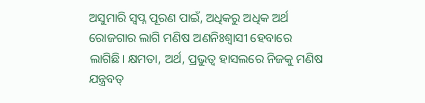ଅସୁମାରି ସ୍ବପ୍ନ ପୂରଣ ପାଇଁ, ଅଧିକରୁ ଅଧିକ ଅର୍ଥ ରୋଜଗାର ଲାଗି ମଣିଷ ଅଣନିଃଶ୍ବାସୀ ହେବାରେ ଲାଗିଛି। କ୍ଷମତା, ଅର୍ଥ, ପ୍ରଭୁତ୍ୱ ହାସଲରେ ନିଜକୁ ମଣିଷ ଯନ୍ତ୍ରବତ୍‌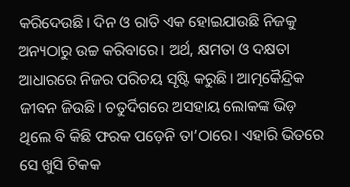କରିଦେଉଛି। ଦିନ ଓ ରାତି ଏକ ହୋଇଯାଉଛି ନିଜକୁ ଅନ୍ୟଠାରୁ ଉଚ୍ଚ କରିବାରେ। ଅର୍ଥ, କ୍ଷମତା ଓ ଦକ୍ଷତା ଆଧାରରେ ନିଜର ପରିଚୟ ସୃଷ୍ଟି କରୁଛି। ଆତ୍ମକୈନ୍ଦ୍ରିକ ଜୀବନ ଜିଉଛି। ଚତୁର୍ଦିଗରେ ଅସହାୟ ଲୋକଙ୍କ ଭିଡ଼ ଥିଲେ ବି କିଛି ଫରକ ପଡ଼େନି ତା’ଠାରେ। ଏହାରି ଭିତରେ ସେ ଖୁସି ଟିକକ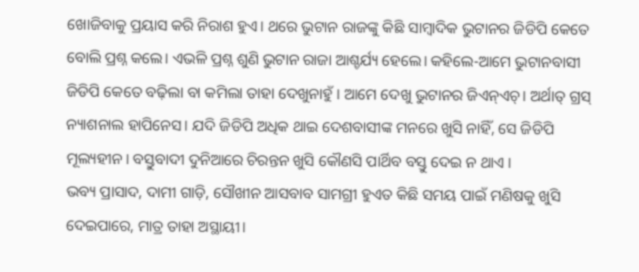ଖୋଜିବାକୁ ପ୍ରୟାସ କରି ନିରାଶ ହୁଏ। ଥରେ ଭୁଟାନ ରାଜଙ୍କୁ କିଛି ସାମ୍ବାଦିକ ଭୁଟାନର ଜିଡିପି କେତେ ବୋଲି ପ୍ରଶ୍ନ କଲେ। ଏଭଳି ପ୍ରଶ୍ନ ଶୁଣି ଭୁଟାନ ରାଜା ଆଶ୍ଚର୍ଯ୍ୟ ହେଲେ। କହିଲେ-ଆମେ ଭୁଟାନବାସୀ ଜିଡିପି କେତେ ବଢ଼ିଲା ବା କମିଲା ତାହା ଦେଖୁନାହୁଁ । ଆମେ ଦେଖୁ ଭୁଟାନର ଜିଏନ୍‌ଏଚ୍‌। ଅର୍ଥାତ୍‌ ଗ୍ରସ୍‌ ନ୍ୟାଶନାଲ ହାପିନେସ। ଯଦି ଜିଡିପି ଅଧିକ ଥାଇ ଦେଶବାସୀଙ୍କ ମନରେ ଖୁସି ନାହିଁ, ସେ ଜିଡିପି ମୂଲ୍ୟହୀନ। ବସ୍ତୁବାଦୀ ଦୁନିଆରେ ଚିରନ୍ତନ ଖୁସି କୌଣସି ପାର୍ଥିବ ବସ୍ତୁ ଦେଇ ନ ଥାଏ ।
ଭବ୍ୟ ପ୍ରାସାଦ, ଦାମୀ ଗାଡ଼ି, ସୌଖୀନ ଆସବାବ ସାମଗ୍ରୀ ହୁଏତ କିଛି ସମୟ ପାଇଁ ମଣିଷକୁ ଖୁସି ଦେଇପାରେ, ମାତ୍ର ତାହା ଅସ୍ଥାୟୀ।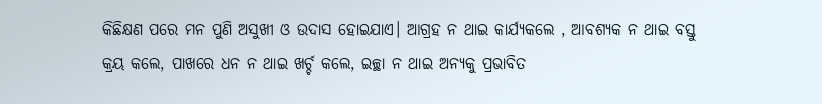କିଛିକ୍ଷଣ ପରେ ମନ ପୁଣି ଅସୁଖୀ ଓ ଉଦାସ ହୋଇଯାଏ। ଆଗ୍ରହ ନ ଥାଇ କାର୍ଯ୍ୟକଲେ , ଆବଶ୍ୟକ ନ ଥାଇ ବସ୍ତୁ କ୍ରୟ କଲେ, ପାଖରେ ଧନ ନ ଥାଇ ଖର୍ଚ୍ଚ କଲେ, ଇଚ୍ଛା ନ ଥାଇ ଅନ୍ୟକୁ ପ୍ରଭାବିତ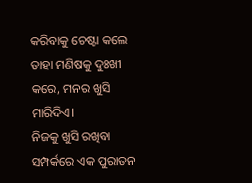କରିବାକୁ ଚେଷ୍ଟା କଲେ ତାହା ମଣିଷକୁ ଦୁଃଖୀ କରେ, ମନର ଖୁସି ମାରିଦିଏ।
ନିଜକୁ ଖୁସି ରଖିବା ସମ୍ପର୍କରେ ଏକ ପୁରାତନ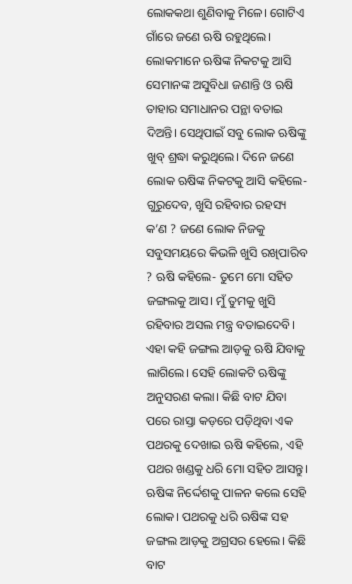ଲୋକକଥା ଶୁଣିବାକୁ ମିଳେ। ଗୋଟିଏ ଗାଁରେ ଜଣେ ଋଷି ରହୁଥିଲେ। ଲୋକମାନେ ଋଷିଙ୍କ ନିକଟକୁ ଆସି ସେମାନଙ୍କ ଅସୁବିଧା ଜଣାନ୍ତି ଓ ଋଷି ତାହାର ସମାଧାନର ପନ୍ଥା ବତାଇ ଦିଅନ୍ତି। ସେଥିପାଇଁ ସବୁ ଲୋକ ଋଷିଙ୍କୁ ଖୁବ୍‌ ଶ୍ରଦ୍ଧା କରୁଥିଲେ। ଦିନେ ଜଣେ ଲୋକ ଋଷିଙ୍କ ନିକଟକୁ ଆସି କହିଲେ- ଗୁରୁଦେବ, ଖୁସି ରହିବାର ରହସ୍ୟ କ’ଣ ? ଜଣେ ଲୋକ ନିଜକୁ ସବୁସମୟରେ କିଭଳି ଖୁସି ରଖିପାରିବ ? ଋଷି କହିଲେ- ତୁମେ ମୋ ସହିତ ଜଙ୍ଗଲକୁ ଆସ। ମୁଁ ତୁମକୁ ଖୁସି ରହିବାର ଅସଲ ମନ୍ତ୍ର ବତାଇଦେବି।
ଏହା କହି ଜଙ୍ଗଲ ଆଡ଼କୁ ଋଷି ଯିବାକୁ ଲାଗିଲେ। ସେହି ଲୋକଟି ଋଷିଙ୍କୁ ଅନୁସରଣ କଲା। କିଛି ବାଟ ଯିବା ପରେ ରାସ୍ତା କଡ଼ରେ ପଡ଼ିଥିବା ଏକ ପଥରକୁ ଦେଖାଇ ଋଷି କହିଲେ, ଏହି ପଥର ଖଣ୍ଡକୁ ଧରି ମୋ ସହିତ ଆସନ୍ତୁ। ଋଷିଙ୍କ ନିର୍ଦ୍ଦେଶକୁ ପାଳନ କଲେ ସେହି ଲୋକ। ପଥରକୁ ଧରି ଋଷିଙ୍କ ସହ ଜଙ୍ଗଲ ଆଡ଼କୁ ଅଗ୍ରସର ହେଲେ। କିଛି ବାଟ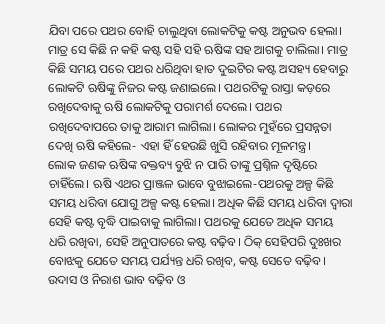ଯିବା ପରେ ପଥର ବୋହି ଚାଲୁଥିବା ଲୋକଟିକୁ କଷ୍ଟ ଅନୁଭବ ହେଲା। ମାତ୍ର ସେ କିଛି ନ କହି କଷ୍ଟ ସହି ସହି ଋଷିଙ୍କ ସହ ଆଗକୁ ଚାଲିଲା। ମାତ୍ର କିଛି ସମୟ ପରେ ପଥର ଧରିଥିବା ହାତ ଦୁଇଟିର କଷ୍ଟ ଅସହ୍ୟ ହେବାରୁ ଲୋକଟି ଋଷିଙ୍କୁ ନିଜର କଷ୍ଟ ଜଣାଇଲେ। ପଥରଟିକୁ ରାସ୍ତା କଡ଼ରେ ରଖିଦେବାକୁ ଋଷି ଲୋକଟିକୁ ପରାମର୍ଶ ଦେଲେ। ପଥର ରଖିଦେବାପରେ ତାକୁ ଆରାମ ଲାଗିଲା। ଲୋକର ମୁହଁରେ ପ୍ରସନ୍ନତା ଦେଖି ଋଷି କହିଲେ- ଏହା ହିଁ ହେଉଛି ଖୁସି ରହିବାର ମୂଳମନ୍ତ୍ର।
ଲୋକ ଜଣକ ଋଷିଙ୍କ ବକ୍ତବ୍ୟ ବୁଝି ନ ପାରି ତାଙ୍କୁ ପ୍ରଶ୍ନିଳ ଦୃଷ୍ଟିରେ ଚାହିଁଲେ। ଋଷି ଏଥର ପ୍ରାଞ୍ଜଳ ଭାବେ ବୁଝାଇଲେ-ପଥରକୁ ଅଳ୍ପ କିଛି ସମୟ ଧରିବା ଯୋଗୁ ଅଳ୍ପ କଷ୍ଟ ହେଲା। ଅଧିକ କିଛି ସମୟ ଧରିବା ଦ୍ୱାରା ସେହି କଷ୍ଟ ବୃଦ୍ଧି ପାଇବାକୁ ଲାଗିଲା। ପଥରକୁ ଯେତେ ଅଧିକ ସମୟ ଧରି ରଖିବା, ସେହି ଅନୁପାତରେ କଷ୍ଟ ବଢ଼ିବ। ଠିକ୍‌ ସେହିପରି ଦୁଃଖର ବୋଝକୁ ଯେତେ ସମୟ ପର୍ଯ୍ୟନ୍ତ ଧରି ରଖିବ, କଷ୍ଟ ସେତେ ବଢ଼ିବ। ଉଦାସ ଓ ନିରାଶ ଭାବ ବଢ଼ିବ ଓ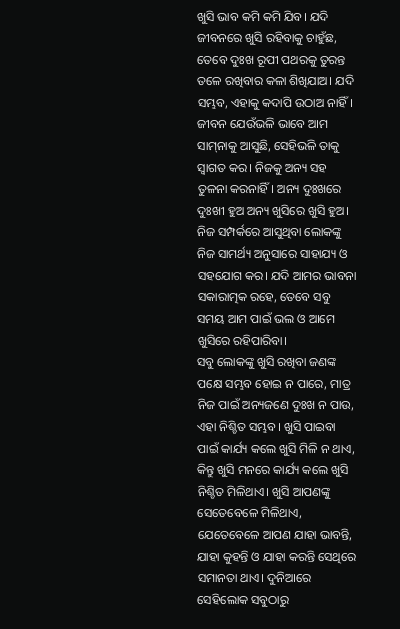ଖୁସି ଭାବ କମି କମି ଯିବ। ଯଦି ଜୀବନରେ ଖୁସି ରହିବାକୁ ଚାହୁଁଛ, ତେବେ ଦୁଃଖ ରୂପୀ ପଥରକୁ ତୁରନ୍ତ ତଳେ ରଖିବାର କଳା ଶିଖିଯାଅ। ଯଦି ସମ୍ଭବ, ଏହାକୁ କଦାପି ଉଠାଅ ନାହିଁ। ଜୀବନ ଯେଉଁଭଳି ଭାବେ ଆମ ସାମ୍‌ନାକୁ ଆସୁଛି, ସେହିଭଳି ତାକୁ ସ୍ବାଗତ କର। ନିଜକୁ ଅନ୍ୟ ସହ ତୁଳନା କରନାହିଁ। ଅନ୍ୟ ଦୁଃଖରେ ଦୁଃଖୀ ହୁଅ ଅନ୍ୟ ଖୁସିରେ ଖୁସି ହୁଅ। ନିଜ ସମ୍ପର୍କରେ ଆସୁଥିବା ଲୋକଙ୍କୁ ନିଜ ସାମର୍ଥ୍ୟ ଅନୁସାରେ ସାହାଯ୍ୟ ଓ ସହଯୋଗ କର। ଯଦି ଆମର ଭାବନା ସକାରାତ୍ମକ ରହେ, ତେବେ ସବୁ ସମୟ ଆମ ପାଇଁ ଭଲ ଓ ଆମେ ଖୁସିରେ ରହିପାରିବା।
ସବୁ ଲୋକଙ୍କୁ ଖୁସି ରଖିବା ଜଣଙ୍କ ପକ୍ଷେ ସମ୍ଭବ ହୋଇ ନ ପାରେ, ମାତ୍ର ନିଜ ପାଇଁ ଅନ୍ୟଜଣେ ଦୁଃଖ ନ ପାଉ, ଏହା ନିଶ୍ଚିତ ସମ୍ଭବ। ଖୁସି ପାଇବା ପାଇଁ କାର୍ଯ୍ୟ କଲେ ଖୁସି ମିଳି ନ ଥାଏ, କିନ୍ତୁ ଖୁସି ମନରେ କାର୍ଯ୍ୟ କଲେ ଖୁସି ନିଶ୍ଚିତ ମିଳିଥାଏ। ଖୁସି ଆପଣଙ୍କୁ ସେତେବେଳେ ମିଳିଥାଏ, ଯେତେବେଳେ ଆପଣ ଯାହା ଭାବନ୍ତି, ଯାହା କୁହନ୍ତି ଓ ଯାହା କରନ୍ତି ସେଥିରେ ସମାନତା ଥାଏ। ଦୁନିଆରେ ସେହିଲୋକ ସବୁଠାରୁ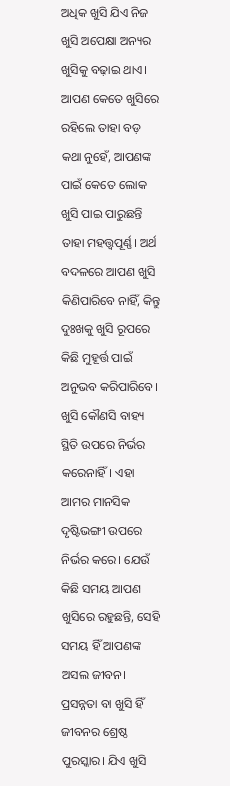ଅଧିକ ଖୁସି ଯିଏ ନିଜ ଖୁସି ଅପେକ୍ଷା ଅନ୍ୟର ଖୁସିକୁ ବଢ଼ାଇ ଥାଏ। ଆପଣ କେତେ ଖୁସିରେ ରହିଲେ ତାହା ବଡ଼ କଥା ନୁହେଁ, ଆପଣଙ୍କ ପାଇଁ କେତେ ଲୋକ ଖୁସି ପାଇ ପାରୁଛନ୍ତି ତାହା ମହତ୍ତ୍ୱପୂର୍ଣ୍ଣ। ଅର୍ଥ ବଦଳରେ ଆପଣ ଖୁସି କିଣିପାରିବେ ନାହିଁ, କିନ୍ତୁ ଦୁଃଖକୁ ଖୁସି ରୂପରେ କିଛି ମୁହୂର୍ତ୍ତ ପାଇଁ ଅନୁଭବ କରିପାରିବେ। ଖୁସି କୌଣସି ବାହ୍ୟ ସ୍ଥିତି ଉପରେ ନିର୍ଭର କରେନାହିଁ। ଏହା ଆମର ମାନସିକ ଦୃଷ୍ଟିଭଙ୍ଗୀ ଉପରେ ନିର୍ଭର କରେ। ଯେଉଁ କିଛି ସମୟ ଆପଣ ଖୁସିରେ ରହୁଛନ୍ତି, ସେହି ସମୟ ହିଁ ଆପଣଙ୍କ ଅସଲ ଜୀବନ। ପ୍ରସନ୍ନତା ବା ଖୁସି ହିଁ ଜୀବନର ଶ୍ରେଷ୍ଠ ପୁରସ୍କାର। ଯିଏ ଖୁସି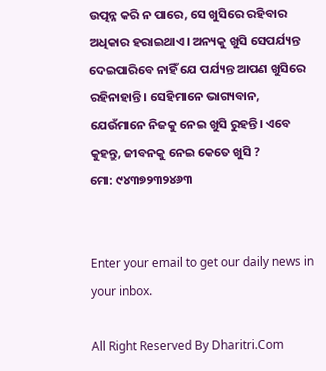ଉତ୍ପନ୍ନ କରି ନ ପାରେ, ସେ ଖୁସିରେ ରହିବାର ଅଧିକାର ହରାଇଥାଏ। ଅନ୍ୟକୁ ଖୁସି ସେପର୍ଯ୍ୟନ୍ତ ଦେଇପାରିବେ ନାହିଁ ଯେ ପର୍ଯ୍ୟନ୍ତ ଆପଣ ଖୁସିରେ ରହିନାହାନ୍ତି। ସେହିମାନେ ଭାଗ୍ୟବାନ, ଯେଉଁମାନେ ନିଜକୁ ନେଇ ଖୁସି ରୁହନ୍ତି। ଏବେ କୁହନ୍ତୁ, ଜୀବନକୁ ନେଇ କେତେ ଖୁସି ?
ମୋ: ୯୪୩୭୨୩୨୪୬୩


Enter your email to get our daily news in your inbox.

All Right Reserved By Dharitri.Com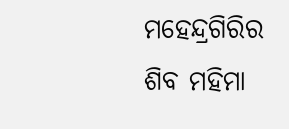ମହେନ୍ଦ୍ରଗିରିର ଶିବ ମହିମା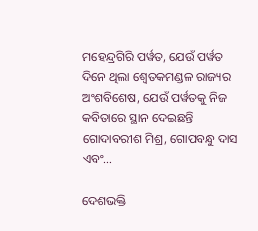ମହେନ୍ଦ୍ରଗିରି ପର୍ୱତ, ଯେଉଁ ପର୍ୱତ ଦିନେ ଥିଲା ଶ୍ୱେତକମଣ୍ଡଳ ରାଜ୍ୟର ଅଂଶବିଶେଷ, ଯେଉଁ ପର୍ୱତକୁ ନିଜ କବିତାରେ ସ୍ଥାନ ଦେଇଛନ୍ତି ଗୋଦାବରୀଶ ମିଶ୍ର, ଗୋପବନ୍ଧୁ ଦାସ ଏବଂ…

ଦେଶଭକ୍ତି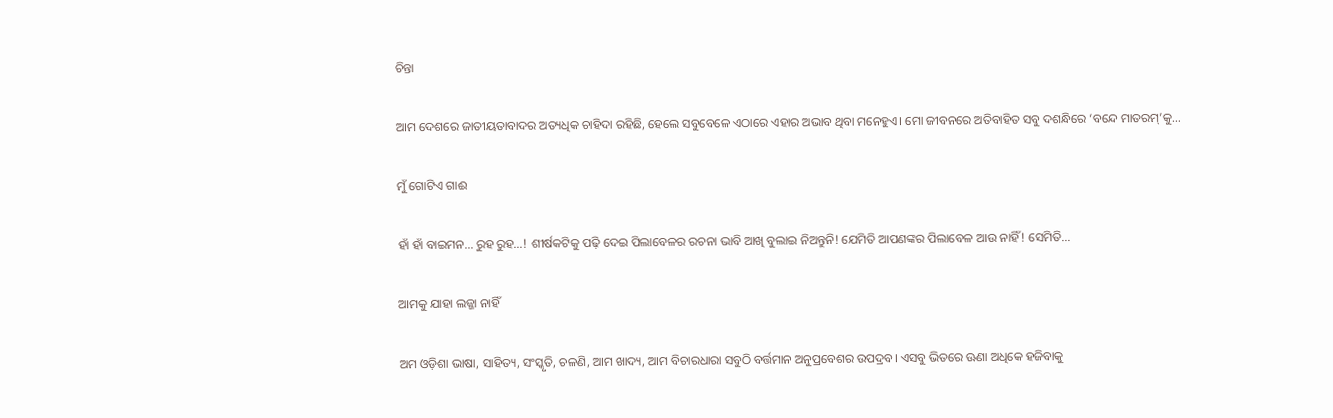ଚିନ୍ତା

ଆମ ଦେଶରେ ଜାତୀୟତାବାଦର ଅତ୍ୟଧିକ ଚାହିଦା ରହିଛି, ହେଲେ ସବୁବେଳେ ଏଠାରେ ଏହାର ଅଭାବ ଥିବା ମନେହୁଏ। ମୋ ଜୀବନରେ ଅତିବାହିତ ସବୁ ଦଶନ୍ଧିରେ ‘ବନ୍ଦେ ମାତରମ୍‌’କୁ…

ମୁଁ ଗୋଟିଏ ଗାଈ

ହାଁ ହାଁ ବାଇମନ… ରୁହ ରୁହ…! ଶୀର୍ଷକଟିକୁ ପଢ଼ି ଦେଇ ପିଲାବେଳର ରଚନା ଭାବି ଆଖି ବୁଲାଇ ନିଅନ୍ତୁନି! ଯେମିତି ଆପଣଙ୍କର ପିଲାବେଳ ଆଉ ନାହିଁ! ସେମିତି…

ଆମକୁ ଯାହା ଲଜ୍ଜା ନାହିଁ

ଅମ ଓଡ଼ିଶା ଭାଷା, ସାହିତ୍ୟ, ସଂସ୍କୃତି, ଚଳଣି, ଆମ ଖାଦ୍ୟ, ଆମ ବିଚାରଧାରା ସବୁଠି ବର୍ତ୍ତମାନ ଅନୁପ୍ରବେଶର ଉପଦ୍ରବ। ଏସବୁ ଭିତରେ ଊଣା ଅଧିକେ ହଜିବାକୁ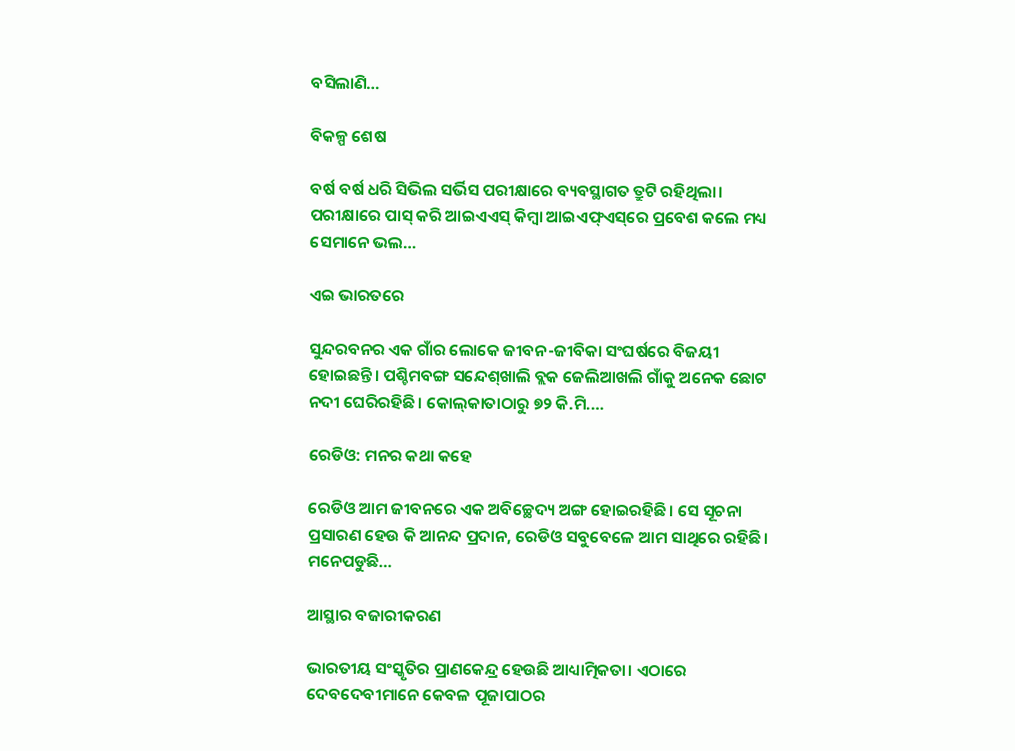ବସିଲାଣି…

ବିକଳ୍ପ ଶେଷ

ବର୍ଷ ବର୍ଷ ଧରି ସିଭିଲ ସର୍ଭିସ ପରୀକ୍ଷାରେ ବ୍ୟବସ୍ଥାଗତ ତ୍ରୁଟି ରହିଥିଲା। ପରୀକ୍ଷାରେ ପାସ୍‌ କରି ଆଇଏଏସ୍‌ କିମ୍ବା ଆଇଏଫ୍‌ଏସ୍‌ରେ ପ୍ରବେଶ କଲେ ମଧ୍ୟ ସେମାନେ ଭଲ…

ଏଇ ଭାରତରେ

ସୁନ୍ଦରବନର ଏକ ଗାଁର ଲୋକେ ଜୀବନ-ଜୀବିକା ସଂଘର୍ଷରେ ବିଜୟୀ ହୋଇଛନ୍ତି। ପଶ୍ଚିମବଙ୍ଗ ସନ୍ଦେଶ୍‌ଖାଲି ବ୍ଲକ ଜେଲିଆଖଲି ଗାଁକୁ ଅନେକ ଛୋଟ ନଦୀ ଘେରିରହିଛି। କୋଲ୍‌କାତାଠାରୁ ୭୨ କି.ମି.…

ରେଡିଓ: ମନର କଥା କହେ

ରେଡିଓ ଆମ ଜୀବନରେ ଏକ ଅବିଚ୍ଛେଦ୍ୟ ଅଙ୍ଗ ହୋଇରହିଛି। ସେ ସୂଚନା ପ୍ରସାରଣ ହେଉ କି ଆନନ୍ଦ ପ୍ରଦାନ, ରେଡିଓ ସବୁବେଳେ ଆମ ସାଥିରେ ରହିଛି। ମନେପଡୁଛି…

ଆସ୍ଥାର ବଜାରୀକରଣ

ଭାରତୀୟ ସଂସ୍କୃତିର ପ୍ରାଣକେନ୍ଦ୍ର ହେଉଛି ଆଧ୍ୟାତ୍ମିକତା। ଏଠାରେ ଦେବଦେବୀମାନେ କେବଳ ପୂଜାପାଠର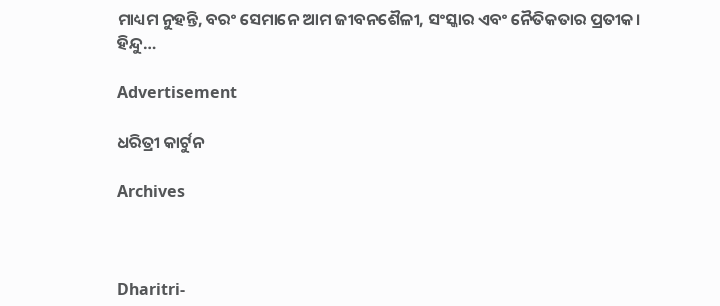ମାଧ୍ୟମ ନୁହନ୍ତି, ବରଂ ସେମାନେ ଆମ ଜୀବନଶୈଳୀ, ସଂସ୍କାର ଏବଂ ନୈତିକତାର ପ୍ରତୀକ। ହିନ୍ଦୁ…

Advertisement

ଧରିତ୍ରୀ କାର୍ଟୁନ

Archives



Dharitri-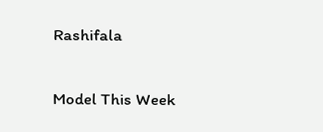Rashifala

Model This Week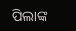ପିଲାଙ୍କ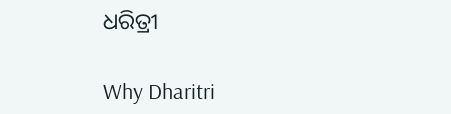ଧରିତ୍ରୀ

Why Dharitri